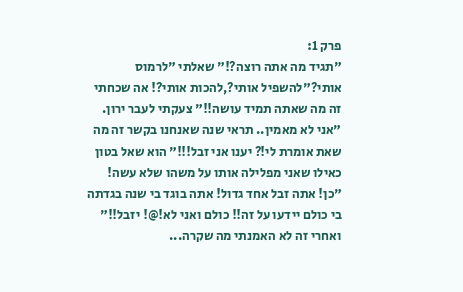פרק 1:
"תגיד מה אתה רוצה?!" שאלתי "לרמוס אותי?"להשפיל אותי?,להכות אותי?! אה שכחתי זה מה שאתה תמיד עושה!!" צעקתי לעבר ירון.
"אני לא מאמין.. תראי שנה שאנחנו בקשר זה מה שאת אומרת לי!? יענו אני זבל!!!" הוא שאל בטון כאילו שאני מפלילה אותו על משהו שלא עשה!
"כן! אתה זבל אחד גדול! אתה בוגד בי שנה בגדתה בי כולם יידעו על זה!! כולם ואני לא!@! יזבל!!"
ואחרי זה לא האמנתי מה שקרה...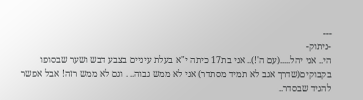---
-ניתוק-
הי.. אני יהל.....(עם ה'!).. אני בת17 כיתה י"א בעלת עיניים בצבע דבש ושער שבסופו בקבוקים(שדרך אגב לא תמיד מסתדר) אני לא ממש גבוה.. . וגם לא ממש רזה! אבל אפשר להגיד שבסדר..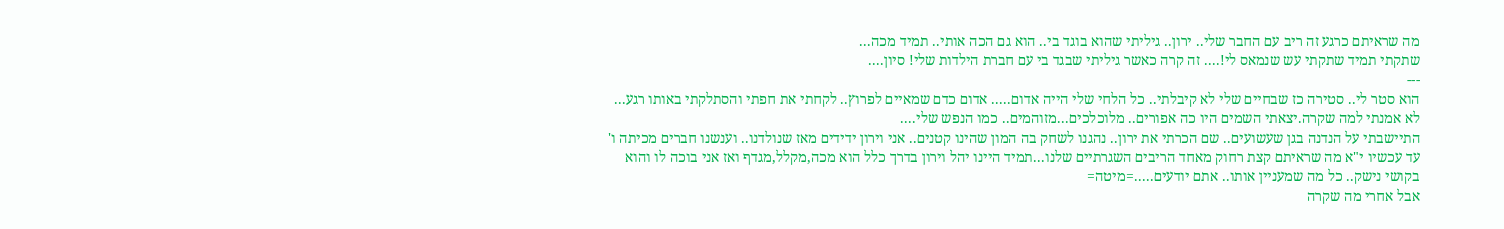מה שראיתם כרגע זה ריב עם החבר שלי.. ירון.. גיליתי שהוא בוגד בי.. הוא גם הכה אותי.. תמיד מכה...
שתקתי תמיד שתקתי עש שנמאס לי!.... זה קרה כאשר גיליתי שבגד בי עם חברת הילדות שלי! סיון....
---
הוא סטר לי.. סטירה כז שבחיים שלי לא קיבלתי.. כל הלחי שלי הייה אדום..... אדום כדם שמאיים לפרוץ.. לקחתי את חפתי והסתלקתי באותו רגע... לא אמנתי למה שקרה.יצאתי השמים היו כה אפורים.. מלוכלכים...מזוהמים.. כמו הנפש שלי....
התיישבתי על הנדנה בגן שעשועים.. שם הכרתי את ירון.. נהגנו לשחק בה המון שהינו קטנים.. אני וירון ידידים מאז שנולדנו.. וענשנו חברים מכיתה ו' עד עכשיו י"א מה שראיתם קצת רחוק מאחד הריבים השגרתיים שלנו...תמיד היינו יהל וירון בדרך כלל הוא מכה,מקלל,מגדף ואז אני בוכה לו והוא בקושי נישק.. כל מה שמעניין אותו.. אתם יודעים.....=מיטה=
אבל אחרי מה שקרה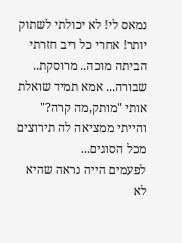נמאס לי! לא יכולתי לשתוק יותר! אחרי כל ריב חזרתי הביתה מוכה.. מרוסקת.. שבורה... אמא תמיד שואלת אותי "מותק,מה קרה?" והייתי ממציאה לה תירוצים מכל הסוגים...
לפעמים הייה נראה שהיא לא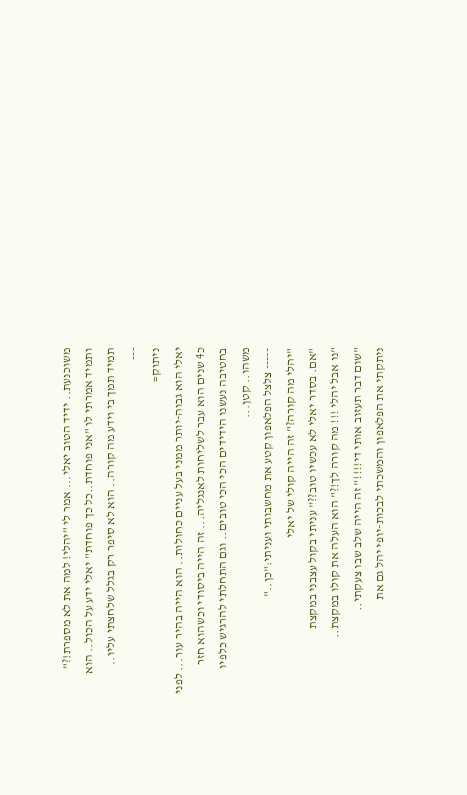משוכנעת.. ידיד הטוב יאלי... אמר לי "יהלי! למה את לא מספרת!?" ותמיד אמרתי לו "אני פוחדת..כל כך פוחדת" יאלי ידע על הכול.. הוא תמיד תמך בי וידע מה קורה.. הוא לא סיפר רק בגלל שלחצתי עליו..
---
ניתוק=
יאלי הוא גבוה-יותר ממני בעל עניים כחולות.. הוא הייה בהיר עור... לפני כ4 שנים הוא עבר לשליחות לאנגליה... זה הייה ביסודי וכשהוא חזר בחטיבה נעשנו הידידים הכי הכי טובים.. וגם התחלתי להרגיש כלפיו משהו.. קטן...
----- צלצל הפלאפון קטע את מחשבותי ועניתי:"כן.."
"יהלי מה קורה?" זה הייה קולי של יאלי
"אם. בסדר יאלי לא עכשיו טוב??" עניתי בקול עצבני במקצת
"נו אבל יהלי !!! מה קורה לך!?" הוא העלה את קולו במקצת..
"שום דבר תעזוב אותי די!!!!" זה הייה שלב שבו צעקתי..
ניתקתי את הפלאפון והמשכתי לבכות-יופי יהל גם את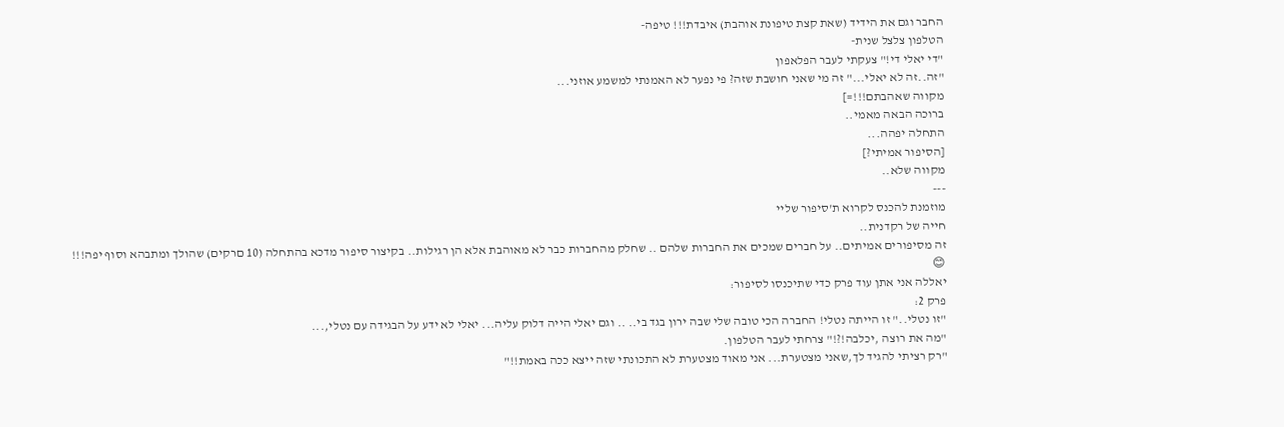החבר וגם את הידיד (שאת קצת טיפונת אוהבת) איבדת!!! טיפה-
הטלפון צלצל שנית-
"די יאלי די!" צעקתי לעבר הפלאפון
"זה..זה לא יאלי..." זה מי שאני חושבת שזה? פי נפער לא האמנתי למשמע אוזני...
מקווה שאהבתם!!!=]
ברוכה הבאה מאמי..
התחלה יפהה...
[הסיפור אמיתי?]
מקווה שלא..
---
מוזמנת להכנס לקרוא ת'סיפור שליי
חייה של רקדנית..
זה מסיפורים אמיתים.. על חברים שמכים את החברות שלהם .. שחלק מהחברות כבר לא מאוהבת אלא הן רגילות.. בקיצור סיפור מדכא בהתחלה (10 םרקים) שהולך ומתבהא וסוף יפה!!!
😊
יאללה אני אתן עוד פרק כדי שתיכנסו לסיפור:
פרק 2:
"זו נטלי.." זו הייתה נטלי! החברה הכי טובה שלי שבה ירון בגד בי.. .. וגם יאלי הייה דלוק עליה... יאלי לא ידע על הבגידה עם נטלי,...
"מה את רוצה ,יכלבה!?!" צרחתי לעבר הטלפון.
"רק רציתי להגיד לך,שאני מצטערת... אני מאוד מצטערת לא התכונתי שזה ייצא ככה באמת!!"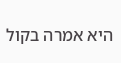היא אמרה בקול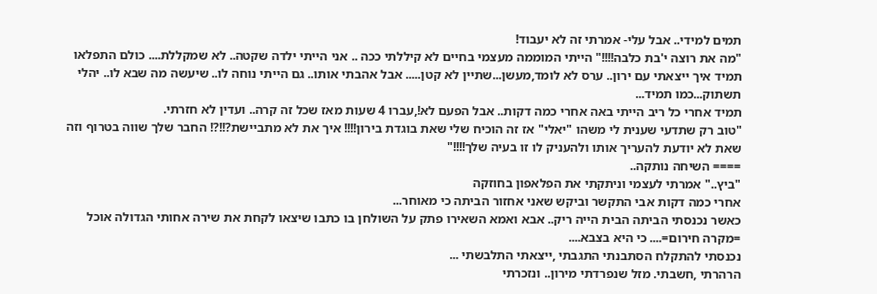תמים למידי.. אבל עלי- אמרתי זה לא יעבוד!
"מה את רוצה י'בת כלבה!!!!" הייתי המוממה מעצמי בחיים לא קיללתי ככה .. אני הייתי ילדה שקטה.. לא שמקללת.... כולם התפלאו תמיד איך ייצאתי עם ירון.. ערס לא לומד,מעשן...שתיין לא קטן..... אבל אהבתי אותו.. גם הייתי נוחה לו.. שיעשה מה שבא לו.. יהלי תשתוק...כמו תמיד...
תמיד אחרי כל ריב הייתי באה אחרי כמה דקות.. אבל הפעם לא!,עברו 4 שעות מאז שכל זה קרה.. ועדין לא חזרתי.
"טוב רק שתדעי שענית לי משהו "יאלי" אז זה הוכיח שלי שאת בוגדת בירון!!!! איך את לא מתביישת?!!?! החבר שלך שווה בטרוף וזה שאת לא יודעת להעריך אותו ולהעניק לו זו בעיה שלך!!!!"
==== השיחה נותקה..
"ביץ.." אמרתי לעצמי וניתקתי את הפלאפון בחוזקה
אחרי כמה דקות אבי התקשר וביקש שאני אחזור הביתה כי מאוחר...
כאשר נכנסתי הביתה הבית הייה ריק.. אבא ואמא השאירו פתק על השולחן בו כתבו שיצאו לקחת את שירה אחותי הגדולה אוכל =מקרה חירום=.... כי היא בצבא....
נכנסתי להתקלח הסתבנתי התגבתי ,ייצאתי התלבשתי ...
הרהרתי ,חשבתי. מזל שנפרדתי מירון.. ונזכרתי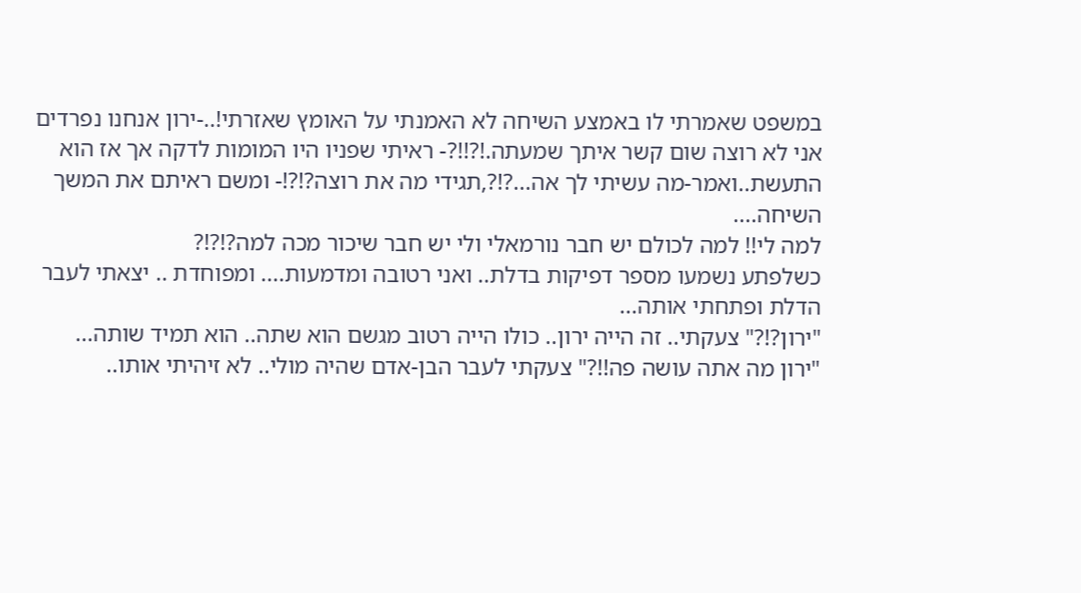במשפט שאמרתי לו באמצע השיחה לא האמנתי על האומץ שאזרתי!..-ירון אנחנו נפרדים אני לא רוצה שום קשר איתך שמעתה.!?!!?- ראיתי שפניו היו המומות לדקה אך אז הוא התעשת..ואמר-מה עשיתי לך אה...?!?,תגידי מה את רוצה?!?!- ומשם ראיתם את המשך השיחה....
למה לי!! למה לכולם יש חבר נורמאלי ולי יש חבר שיכור מכה למה?!?!?
כשלפתע נשמעו מספר דפיקות בדלת.. ואני רטובה ומדמעות.... ומפוחדת .. יצאתי לעבר הדלת ופתחתי אותה...
"ירון?!?" צעקתי.. זה הייה ירון.. כולו הייה רטוב מגשם הוא שתה.. הוא תמיד שותה...
"ירון מה אתה עושה פה!!?" צעקתי לעבר הבן-אדם שהיה מולי.. לא זיהיתי אותו..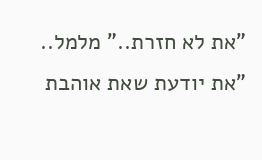"את לא חזרת.." מלמל..
"את יודעת שאת אוהבת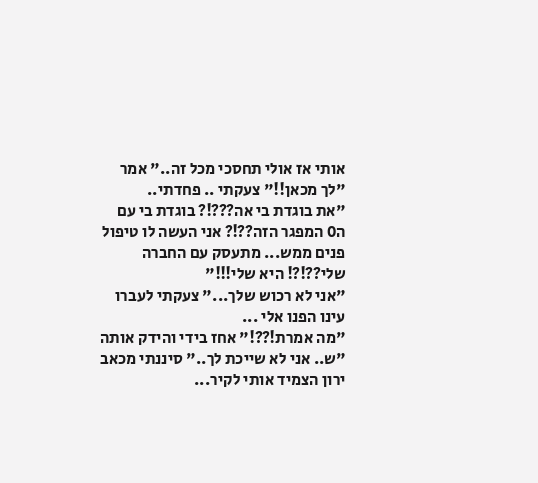אותי אז אולי תחסכי מכל זה.." אמר
"לך מכאן!!" צעקתי .. פחדתי..
"את בוגדת בי אה???!? בוגדת בי עם ה0 המפגר הזה??!? אני העשה לו טיפול פנים ממש... מתעסק עם החברה שלי??!?! היא שלי!!!"
"אני לא רכוש שלך..." צעקתי לעברו
עינו הפנו אלי ...
"מה אמרת!??!" אחז בידי והידק אותה
"ש.. אני לא שייכת לך.." סיננתי מכאב
ירון הצמיד אותי לקיר...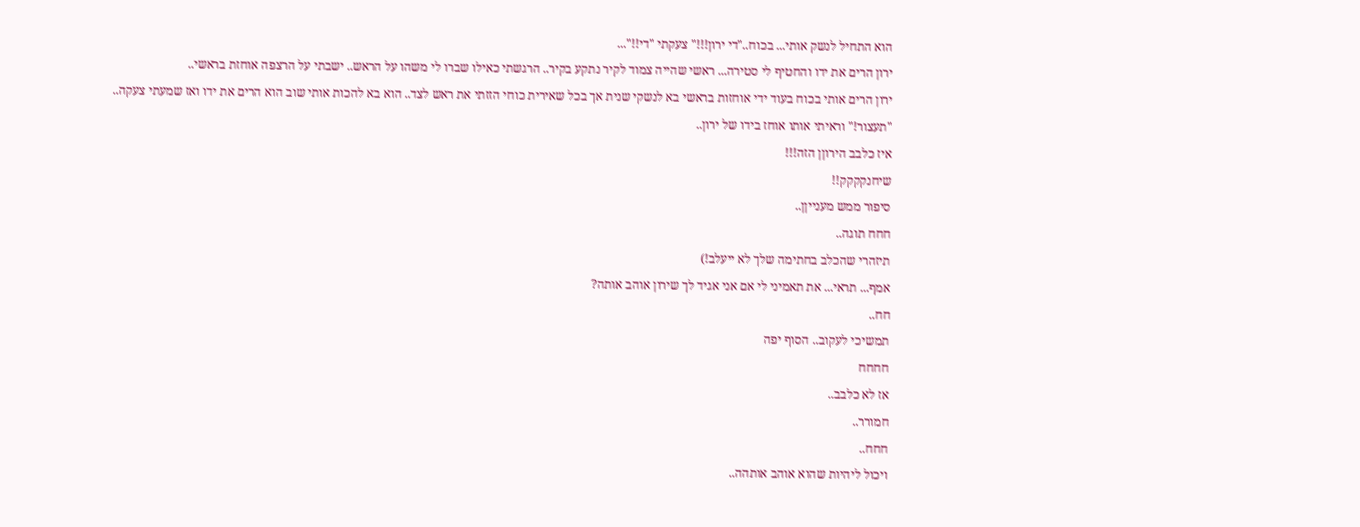הוא התחיל לנשק אותי... בכוח.."די ירון!!!" צעקתי "די!!"...
ירון הרים את ידו והחטיף לי סטירה... ראשי שהייה צמוד לקיר נתקע בקיר.. הרגשתי כאילו שברו לי משהו על הראש.. ישבתי על הרצפה אוחזת בראשי..
ירון הרים אותי בכוח בעוד ידי אוחזות בראשי בא לנשקי שנית אך בכל שאירית כוחי הזזתי את ראש לצד.. הוא בא להכות אותי שוב הוא הרים את ידו ואז שמעתי צעקה..
"תעצור!" וראיתי אותו אוחז בידו של ירון..
איז כלבב הירוןן הזה!!!
שיחנקקקק!!
סיפור ממש מענייןן..
חחח תוגה..
תיזהרי שהכלב בחתימה שלך לא ייעלב!)
אמף... תראי... את תאמיני לי אם אני אגיד לך שירון אוהב אותה?
חח..
תמשיכי לעקוב.. הסוף יפה
חחחח
אז לא כלבב..
חמורר..
חחח..
ויכול ליהיות שהוא אוהב אותהה..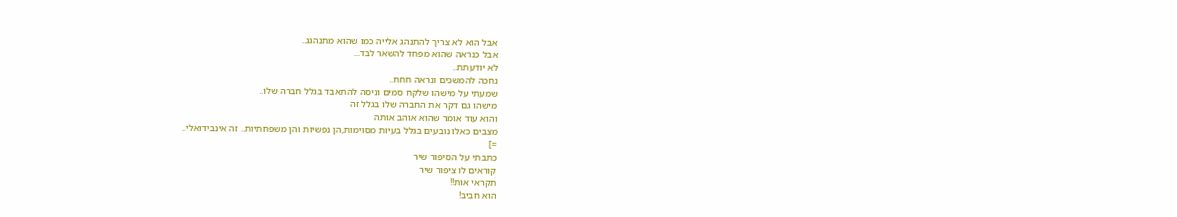אבל הוא לא צריך להתנהג אלייה כמו שהוא מתנהגג..
אבל כנראה שהוא מפחד להשאר לבד...
לא יודעתת..
נחכה להמשכים ונראה חחח..
שמעתי על מישהו שלקח סמים וניסה להתאבד בגלל חברה שלו..
מישהו גם דקר את החברה שלו בגלל זה
והוא עוד אומר שהוא אוהב אותה
מצבים כאלו נובעים בגלל בעיות מסוימות,הן נפשיות והן משפחתיות.. זה אינבידואלי..
=]
כתבתי על הסיפור שיר
קוראים לו ציפור שיר
תקראי אות!!
הוא חביב!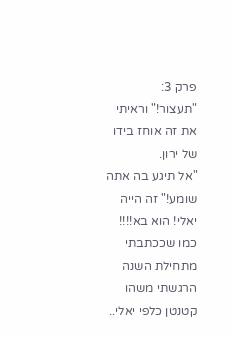פרק 3:
"תעצור!" וראיתי את זה אוחז בידו של ירון.
"אל תיגע בה אתה שומע!" זה הייה יאלי! הוא בא!!!! כמו שככתבתי מתחילת השנה הרגשתי משהו קטנטן כלפי יאלי..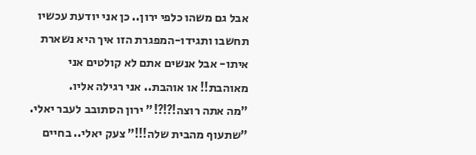אבל גם משהו כלפי ירון.. כן אני יודעת עכשיו תחשבו ותגידו-המפגרת הזו איך היא נשארת איתו- אבל אנשים אתם לא קולטים אני מאוהבת!! או אוהבת.. אני רגילה אליו.
"מה אתה רוצה!?!?!" ירון הסתובב לעבר יאלי.
"שתעוף מהבית שלה!!!" צעק יאלי.. בחיים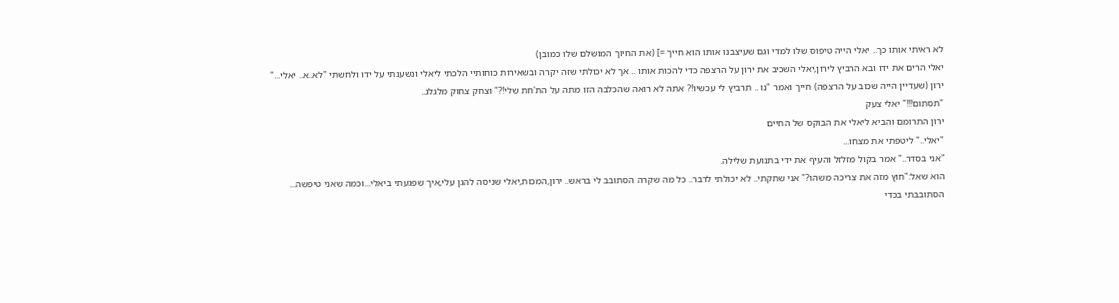לא ראיתי אותו כך.. יאלי הייה טיפוס שלו למדי וגם שעיצבנו אותו הוא חייך =] (את החיוך המושלם שלו כמובן)
יאלי הרים את ידו ובא הרביץ לירון,יאלי השכיב את ירון על הרצפה כדי להכות אותו .. אך לא יכולתי שזה יקרה ובשאירות כוחותיי הלכתי ליאלי ונשענתי על ידו ולחשתי "לא..א.. יאלי..."
ירון (שעדיין הייה שכוב על הרצפה) חייך ואמר "נו .. תרביץ לי עכשיו!? אתה לא רואה שהכלבה הזו מתה על הת'חת שלי!?" וצחק צחוק מלגלג..
"תסתום!!!" יאלי צעק
ירון התרומם והביא ליאלי את הבוקס של החיים
"יאלי.." ליטפתי את מצחו...
"אני בסדר.." אמר בקול מזלזל והעיף את ידי בתנועת שלילה.
הוא שאל:"חוץ מזה את צריכה משהו?" אני שתקתי.. לא יכולתי לדבר.. כל מה שקרה הסתובב לי בראש.. ירון,המכות,יאלי שניסה להגן עלי,איך שפגעתי ביאלי...וכמה שאני טיפשה...
הסתובבתי בכדי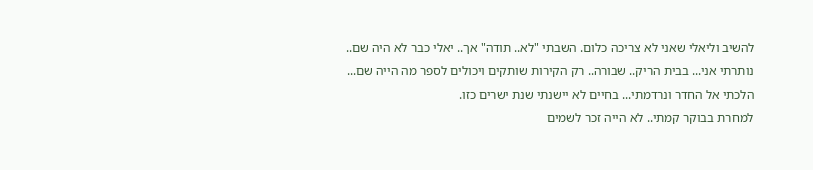להשיב וליאלי שאני לא צריכה כלום. השבתי "לא.. תודה" אך.. יאלי כבר לא היה שם..
נותרתי אני... בבית הריק.. שבורה.. רק הקירות שותקים ויכולים לספר מה הייה שם...
הלכתי אל החדר ונרדמתי... בחיים לא יישנתי שנת ישרים כזו.
למחרת בבוקר קמתי.. לא הייה זכר לשמים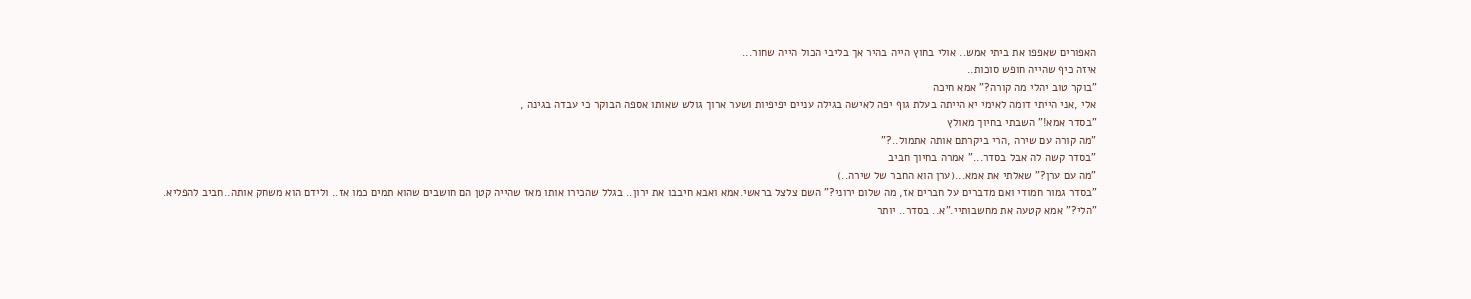האפורים שאפפו את ביתי אמש.. אולי בחוץ הייה בהיר אך בליבי הכול הייה שחור...
איזה כיף שהייה חופש סוכות..
"בוקר טוב יהלי מה קורה?" אמא חיכה
אלי ,אני הייתי דומה לאימי יא הייתה בעלת גוף יפה לאישה בגילה עניים יפיפיות ושער ארוך גולש שאותו אספה הבוקר כי עבדה בגינה ,
"בסדר אמא!" השבתי בחיוך מאולץ
"מה קורה עם שירה ,הרי ביקרתם אותה אתמול..?"
"בסדר קשה לה אבל בסדר..." אמרה בחיוך חביב
"מה עם ערן?" שאלתי את אמא...(ערן הוא החבר של שירה..)
"בסדר גמור חמודי ואם מדברים על חברים אז, מה שלום ירוני?" השם צלצל בראשי.אמא ואבא חיבבו את ירון.. בגלל שהכירו אותו מאז שהייה קטן הם חושבים שהוא תמים כמו אז.. ולידם הוא משחק אותה..חביב להפליא.
"הלי?" אמא קטעה את מחשבותיי."א.. בסדר.. יותר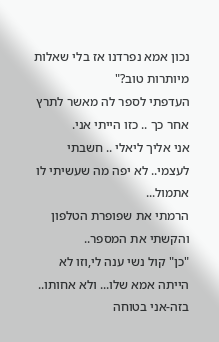נכון אמא נפרדנו אז בלי שאלות מיותרות טוב?"
העדפתי לספר לה מאשר לתרץ אחר כך .. כזו הייתי אני.
אני אליך ליאלי .. חשבתי לעצמי.. לא יפה מה שעשיתי לו אתמול...
הרמתי את שפופרת הטלפון והקשתי את המספר..
"כן" קול נשי ענה לי,וזו לא הייתה אמא שלו... ולא אחותו.. בזה-אני בטוחה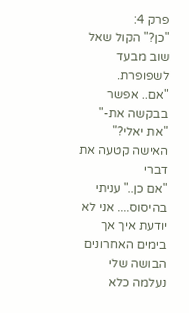פרק 4:
"כן?" הקול שאל שוב מבעד לשפופרת.
"אם.. אפשר בבקשה את-"
"את יאלי?" האישה קטעה את דברי
"אם כן.." עניתי בהיסוס.... אני לא יודעת איך אך בימים האחרונים הבושה שלי נעלמה כלא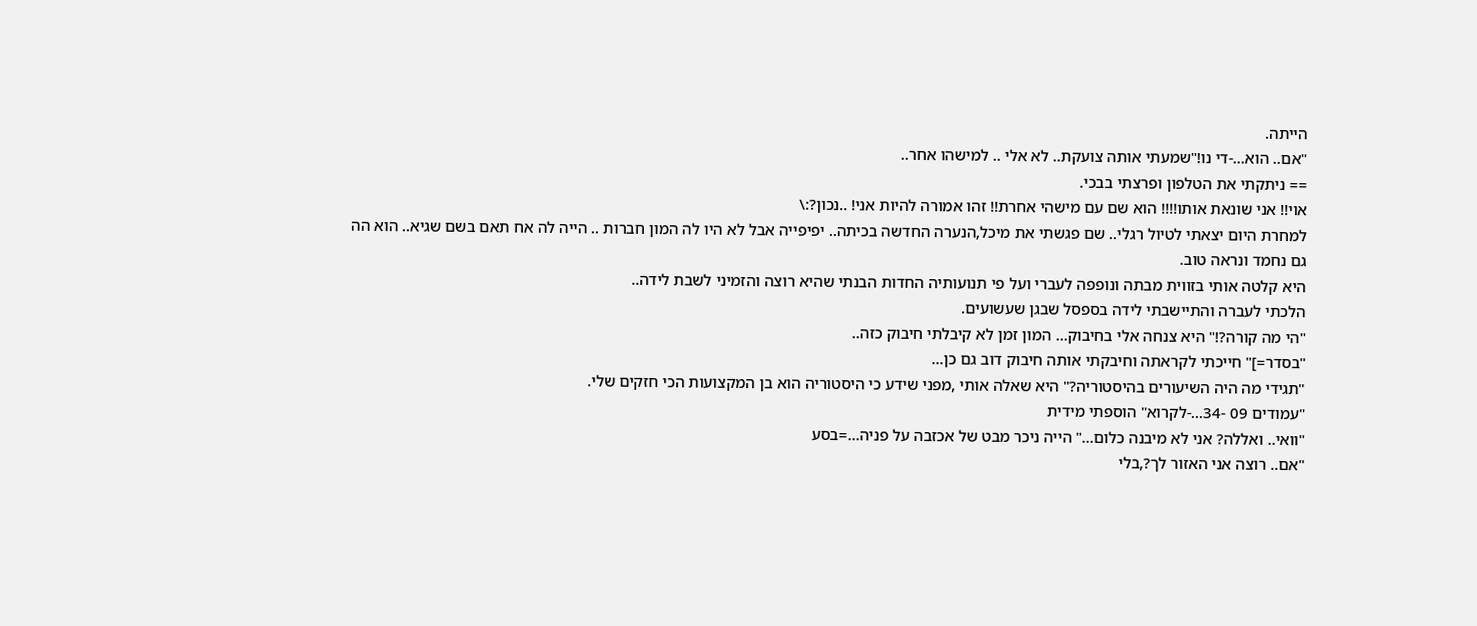הייתה.
"אם.. הוא...-די נו!"שמעתי אותה צועקת.. לא אלי .. למישהו אחר..
== ניתקתי את הטלפון ופרצתי בבכי.
אוי!! אני שונאת אותו!!!! הוא שם עם מישהי אחרת!! זהו אמורה להיות אני! ..נכון?:\
למחרת היום יצאתי לטיול רגלי.. שם פגשתי את מיכל,הנערה החדשה בכיתה.. יפיפייה אבל לא היו לה המון חברות .. הייה לה אח תאם בשם שגיא.. הוא הה גם נחמד ונראה טוב.
היא קלטה אותי בזווית מבתה ונופפה לעברי ועל פי תנועותיה החדות הבנתי שהיא רוצה והזמיני לשבת לידה..
הלכתי לעברה והתיישבתי לידה בספסל שבגן שעשועים.
"הי מה קורה?!" היא צנחה אלי בחיבוק... המון זמן לא קיבלתי חיבוק כזה..
"בסדר=]" חייכתי לקראתה וחיבקתי אותה חיבוק דוב גם כן...
"תגידי מה היה השיעורים בהיסטוריה?" היא שאלה אותי ,מפני שידע כי היסטוריה הוא בן המקצועות הכי חזקים שלי.
"עמודים 09 -34...-לקרוא" הוספתי מידית
"וואי.. ואללה? אני לא מיבנה כלום..." הייה ניכר מבט של אכזבה על פניה...=בסע
"אם.. רוצה אני האזור לך?,בלי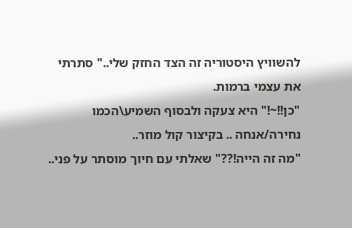להשוויץ היסטוריה זה הצד החזק שלי.." סתרתי את עצמי ברמות.
"כן!!~!" היא צעקה ולבסוף השמיע\הכמו נחירה/אנחה .. בקיצור קול מוזר..
"מה זה הייה!??" שאלתי עם חיוך מוסתר על פני..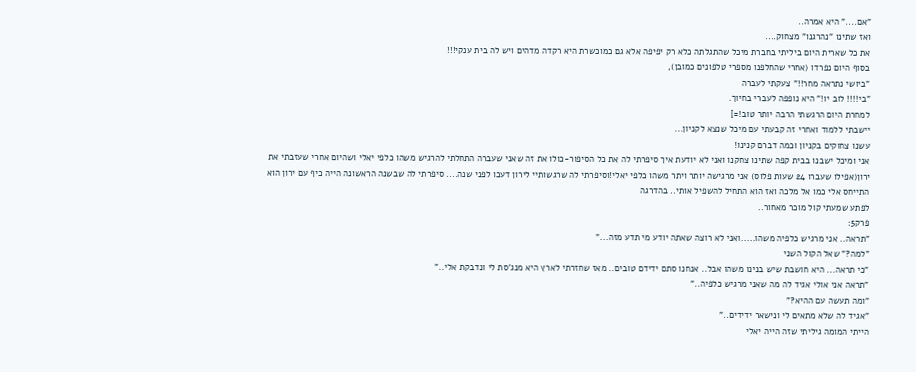"אם...." היא אמרה..
ואז שתינו "נהרגנו" מצחוק....
את כל שארית היום ביליתי בחברת מיכל שהתגלתה כלא רק יפיפה אלא גם כמוכשרת היא רקדה מדהים ויש לה בית ענקי!!!
בסוף היום נפרדו (אחרי שהחלפנו מספרי טלפונים כמובן),
"ביושי נתראה מחר!!" צעקתי לעברה
"בי!!!! לוב יו!" היא נופפה לעברי בחיוך.
למחרת היום הרגשתי הרבה יותר טוב!=]
יישבתי ללמוד ואחרי זה קבעתי עם מיכל שנצא לקניון...
עשנו צחוקים בקניון וכמה דברם קנינו!
אני ומיכל ישבנו בבית קפה שתינו צחקנו ואני לא יודעת איך סיפרתי לה את כל הסיפור-כולו את זה שאני שעברה התחלתי להרגיש משהו כלפי יאלי ושהיום אחרי שעזבתי את ירון(אפילו שעברו 24 שעות פלוס) אני מרגישה יותר ויתר משהו כלפי יאלי!וסיפרתי לה שרגשותיי לירון דעכו לפני שנה.... סיפרתי לה שבשנה הראשונה הייה כיף עם ירון הוא התייחס אלי כמו אל מלכה ואז הוא התחיל להשפיל אותי.. בהדרגה
לפתע שמעתי קול מוכר מאחור..
פרק5:
"תראה.. אני מרגיש כלפיה משהו.....ואני לא רוצה שאתה יודע מי תדע מזה..."
"למה?" שאל הקול השני
"כי תראה... היא חושבת שיש בנינו משהו אבל.. אנחנו סתם ידידם טובים.. מאז שחזרתי לארץ היא מנג'סת לי ונדבקת אלי.."
"תראה אני אולי אגיד לה מה שאני מרגיש כלפיה.."
"ומה תעשה עם ההיא?"
"אגיד לה שלא מתאים לי ונישאר ידידים.."
הייתי המומה גיליתי שזה הייה יאלי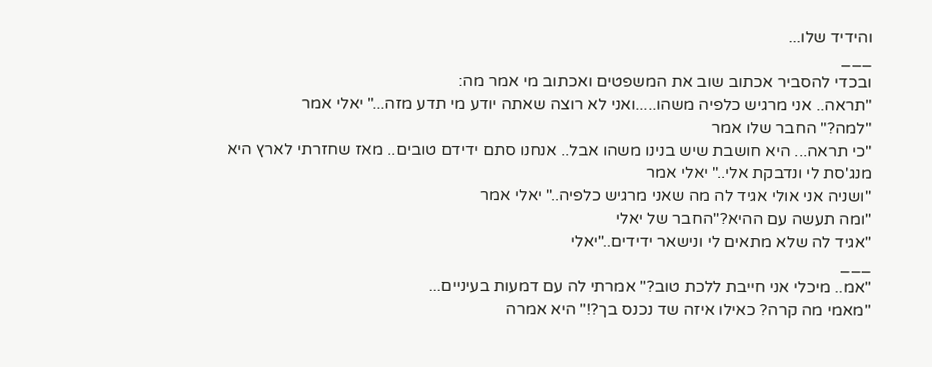והידיד שלו...
___
ובכדי להסביר אכתוב שוב את המשפטים ואכתוב מי אמר מה:
"תראה.. אני מרגיש כלפיה משהו.....ואני לא רוצה שאתה יודע מי תדע מזה..." יאלי אמר
"למה?" החבר שלו אמר
"כי תראה... היא חושבת שיש בנינו משהו אבל.. אנחנו סתם ידידם טובים.. מאז שחזרתי לארץ היא מנג'סת לי ונדבקת אלי.." יאלי אמר
"ושניה אני אולי אגיד לה מה שאני מרגיש כלפיה.." יאלי אמר
"ומה תעשה עם ההיא?"החבר של יאלי
"אגיד לה שלא מתאים לי ונישאר ידידים.."יאלי
___
"אמ.. מיכלי אני חייבת ללכת טוב?" אמרתי לה עם דמעות בעיניים...
"מאמי מה קרה? כאילו איזה שד נכנס בך?!" היא אמרה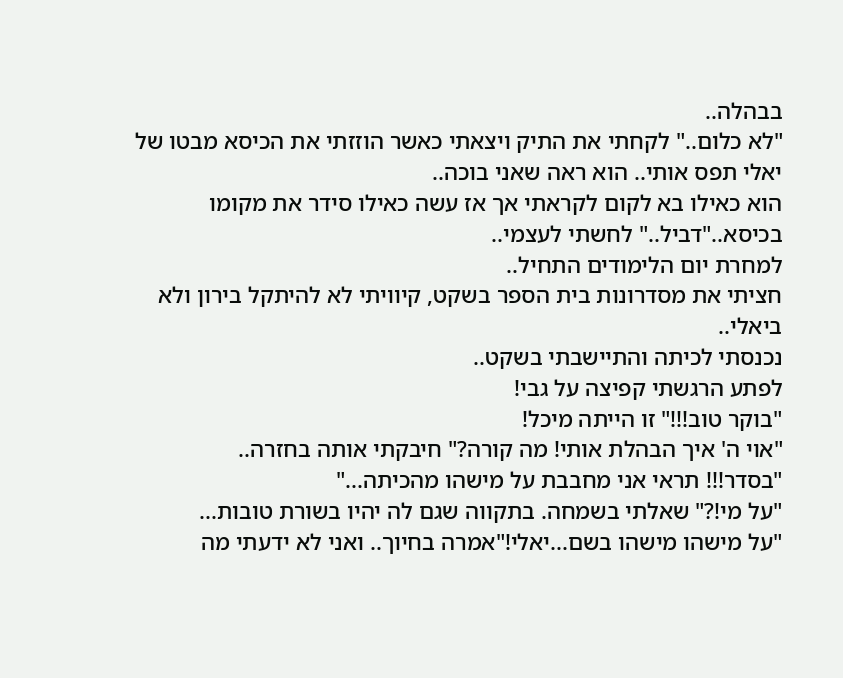בבהלה..
"לא כלום.." לקחתי את התיק ויצאתי כאשר הוזזתי את הכיסא מבטו של יאלי תפס אותי.. הוא ראה שאני בוכה..
הוא כאילו בא לקום לקראתי אך אז עשה כאילו סידר את מקומו בכיסא.."דביל.." לחשתי לעצמי..
למחרת יום הלימודים התחיל..
חציתי את מסדרונות בית הספר בשקט, קיוויתי לא להיתקל בירון ולא ביאלי..
נכנסתי לכיתה והתיישבתי בשקט..
לפתע הרגשתי קפיצה על גבי!
"בוקר טוב!!!" זו הייתה מיכל!
"אוי ה' איך הבהלת אותי! מה קורה?" חיבקתי אותה בחזרה..
"בסדר!!! תראי אני מחבבת על מישהו מהכיתה..."
"על מי!?" שאלתי בשמחה. בתקווה שגם לה יהיו בשורת טובות...
"על מישהו מישהו בשם...יאלי!"אמרה בחיוך.. ואני לא ידעתי מה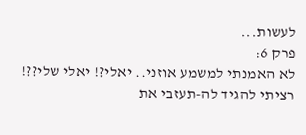לעשות...
פרק 6:
לא האמנתי למשמע אוזני.. יאלי?! יאלי שלי??! רציתי להגיד לה-תעזבי את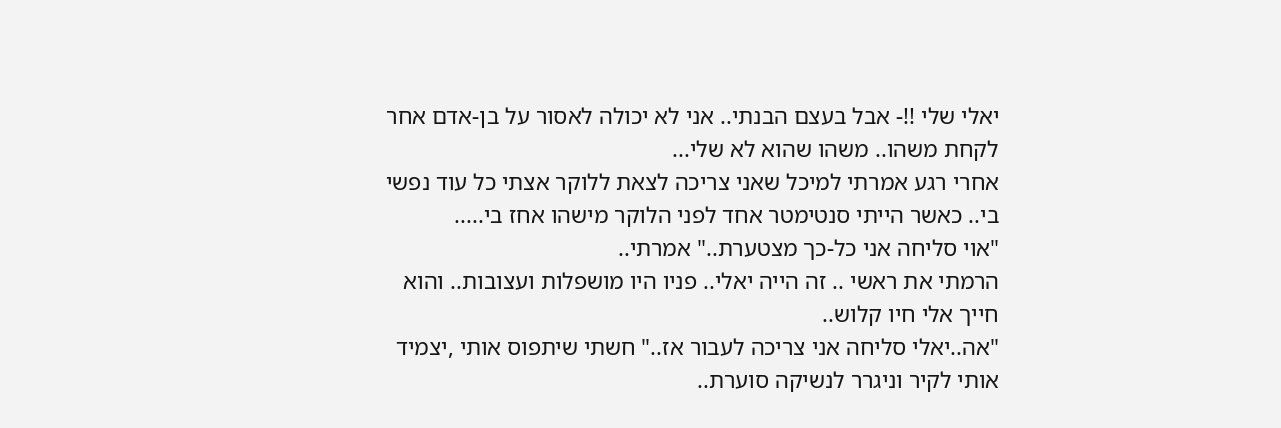יאלי שלי !!- אבל בעצם הבנתי.. אני לא יכולה לאסור על בן-אדם אחר לקחת משהו.. משהו שהוא לא שלי...
אחרי רגע אמרתי למיכל שאני צריכה לצאת ללוקר אצתי כל עוד נפשי בי.. כאשר הייתי סנטימטר אחד לפני הלוקר מישהו אחז בי.....
"אוי סליחה אני כל-כך מצטערת.." אמרתי..
הרמתי את ראשי .. זה הייה יאלי.. פניו היו מושפלות ועצובות.. והוא חייך אלי חיו קלוש..
"אה..יאלי סליחה אני צריכה לעבור אז.." חשתי שיתפוס אותי ,יצמיד אותי לקיר וניגרר לנשיקה סוערת..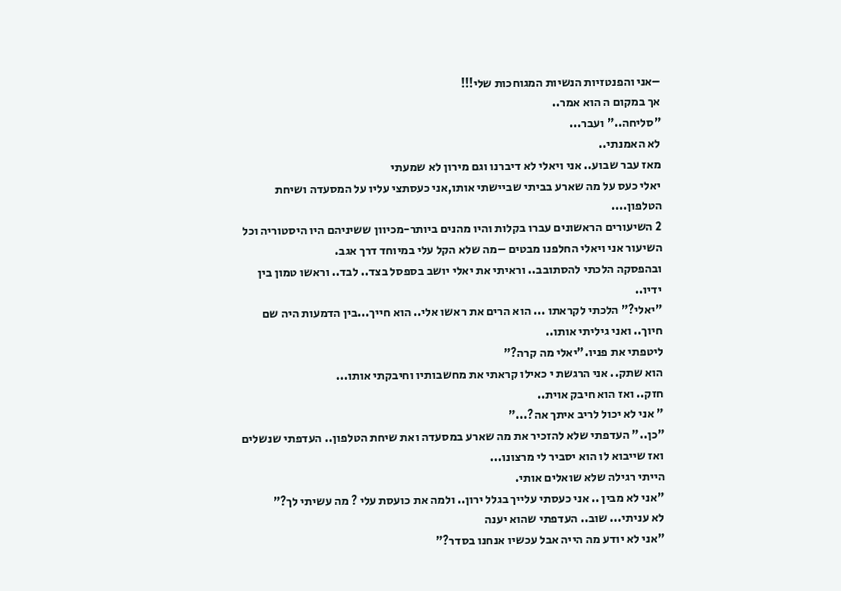–אני והפנטזיות הנשיות המגוחכות שלי!!!
אך במקום ה הוא אמר..
"סליחה.." ועבר...
לא האמנתי..
מאז עבר שבוע.. אני ויאלי לא דיברנו וגם מירון לא שמעתי
יאלי כעס על מה שארע בביתי שביישתי אותו,אני כעסתצי עליו על המסעדה ושיחת הטלפון....
2 השיעורים הראשונים עברו בקלות והיו מהנים ביותר-מכיוון ששיניהם היו היסטוריה וכל השיעור אני ויאלי החלפנו מבטים –מה שלא הקל עלי במיוחד דרך אגב.
ובהפסקה הלכתי להסתובב.. וראיתי את יאלי יושב בספסל בצד.. לבד.. וראשו טמון בין ידיו..
"יאלי?" הלכתי לקראתו ... הוא הרים את ראשו אלי.. הוא חייך...בין הדמעות היה שם חיוך.. ואני גיליתי אותו..
ליטפתי את פניו."יאלי מה קרה?"
הוא שתק.. אני הרגשת י כאילו קראתי את מחשבותיו וחיבקתי אותו...
חזק.. ואז הוא חיבק אוית..
" אני לא יכול לריב איתך אה?..."
"כן.." העדפתי שלא להזכיר את מה שארע במסעדה ואת שיחת הטלפון.. העדפתי שנשלים ואז שייבוא לו הוא יסביר לי מרצונו...
הייתי רגילה שלא שואלים אותי.
"אני לא מבין .. אני כעסתי עלייך בגלל ירון.. ולמה את כועסת עלי ? מה עשיתי לך?"
לא עניתי... שוב.. העדפתי שהוא יענה
"אני לא יודע מה הייה אבל עכשיו אנחנו בסדר?"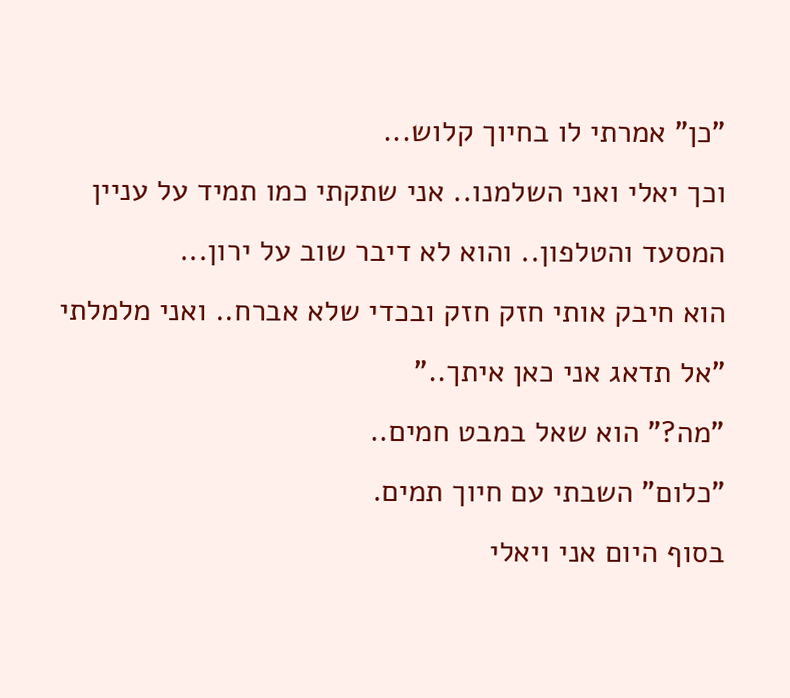"כן" אמרתי לו בחיוך קלוש...
וכך יאלי ואני השלמנו.. אני שתקתי כמו תמיד על עניין המסעד והטלפון.. והוא לא דיבר שוב על ירון...
הוא חיבק אותי חזק חזק ובכדי שלא אברח.. ואני מלמלתי
"אל תדאג אני כאן איתך.."
"מה?" הוא שאל במבט חמים..
"כלום" השבתי עם חיוך תמים.
בסוף היום אני ויאלי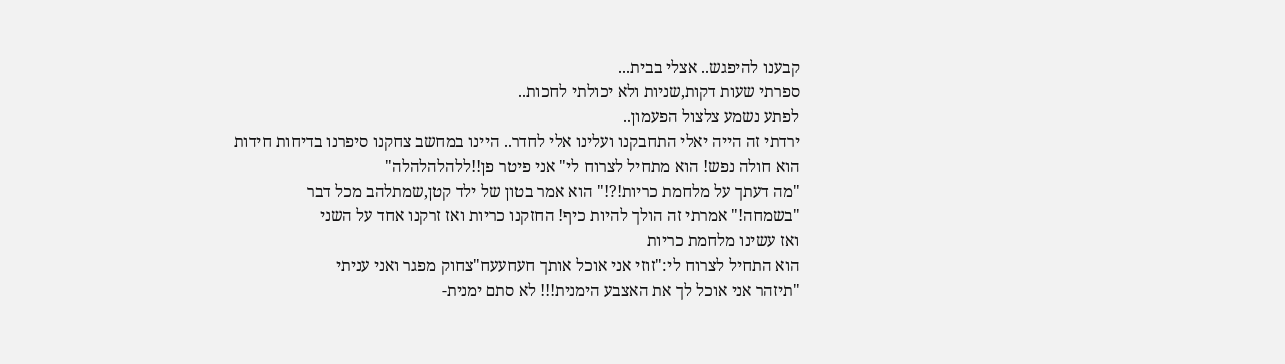קבענו להיפגש.. אצלי בבית...
ספרתי שעות דקות,שניות ולא יכולתי לחכות..
לפתע נשמע צלצול הפעמון..
ירדתי זה הייה יאלי התחבקנו ועלינו אלי לחדר.. היינו במחשב צחקנו סיפרנו בדיחות חידות
הוא חולה נפש! הוא מתחיל לצרוח לי" אני פיטר פן!!ללהלהלהלה"
"מה דעתך על מלחמת כריות!?!" הוא אמר בטון של ילד קטן,שמתלהב מכל דבר
"בשמחה!" אמרתי זה הולך להיות כיף! החזקנו כריות ואז זרקנו אחד על השני
ואז עשינו מלחמת כריות
הוא התחיל לצרוח לי:"זוזי אני אוכל אותך חעחעעח"צחוק מפגר ואני עניתי
"תיזהר אני אוכל לך את האצבע הימנית!!! לא סתם ימנית-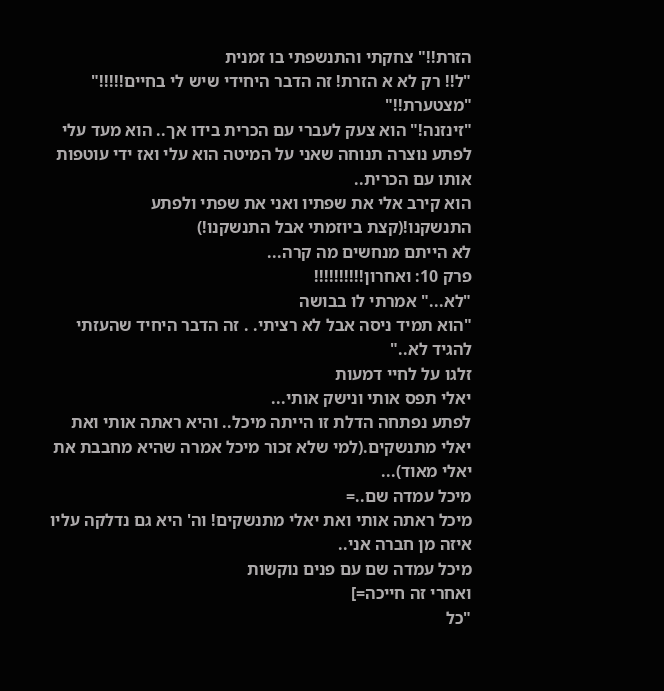הזרת!!" צחקתי והתנשפתי בו זמנית
"ל!! רק לא א הזרת! זה הדבר היחידי שיש לי בחיים!!!!!"
"מצטערת!!"
"זינזנה!" הוא צעק לעברי עם הכרית בידו אך.. הוא מעד עלי
לפתע נוצרה תנוחה שאני על המיטה הוא עלי ואז ידי עוטפות אותו עם הכרית..
הוא קירב אלי את שפתיו ואני את שפתי ולפתע התנשקנו!(קצת ביוזמתי אבל התנשקנו!)
לא הייתם מנחשים מה קרה...
פרק 10: ואחרון!!!!!!!!!!
"לא..." אמרתי לו בבושה
"הוא תמיד ניסה אבל לא רציתי. . זה הדבר היחיד שהעזתי להגיד לא.."
זלגו על לחיי דמעות
יאלי תפס אותי ונישק אותי...
לפתע נפתחה הדלת זו הייתה מיכל.. והיא ראתה אותי ואת יאלי מתנשקים.(למי שלא זכור מיכל אמרה שהיא מחבבת את יאלי מאוד)...
מיכל עמדה שם..=
מיכל ראתה אותי ואת יאלי מתנשקים! וה' היא גם נדלקה עליו איזה מן חברה אני..
מיכל עמדה שם עם פנים נוקשות
ואחרי זה חייכה=]
"כל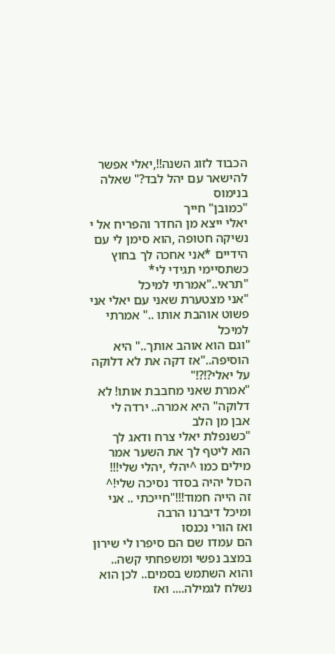הכבוד לזוג השנה!!,יאלי אפשר להישאר עם יהל לבד?" שאלה בנימוס
"כמובן" חייך
יאלי ייצא מן החדר והפריח אל י נשיקה חטופה ,הוא סימן לי עם הידיים *אני אחכה לך בחוץ כשתסיימי תגידי לי*
"תראי.."אמרתי למיכל
"אני מצטערת שאני עם יאלי אני פשוט אוהבת אותו .." אמרתי למיכל
"וגם הוא אוהב אותך.." היא הוסיפה.."אז דקה את לא דלוקה על יאלי?!?!"
"אמרת שאני מחבבת אותו! לא דלוקה" היא אמרה.. ירדה לי אבן מן הלב
"כשנפלת יאלי צרח ודאג לך הוא ליטף לך את השער אמר מילים כמו ^יהלי ,יהלי שלי!!! הכול יהיה בסדר נסיכה שלי!^ זה הייה חמוד!!!"חייכתי .. אני ומיכל דיברנו הרבה
ואז הורי נכנסו
הם עמדו שם הם סיפרו לי שירון במצב נפשי ומשפחתי קשה.. והוא השתמש בסמים.. לכן הוא נשלח לגמילה.... ואז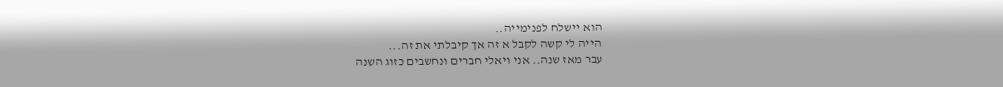הוא יישלח לפנימייה..
הייה לי קשה לקבל א זה אך קיבלתי את זה...
עבר מאז שנה.. אני ויאלי חברים ונחשבים כזוג השנה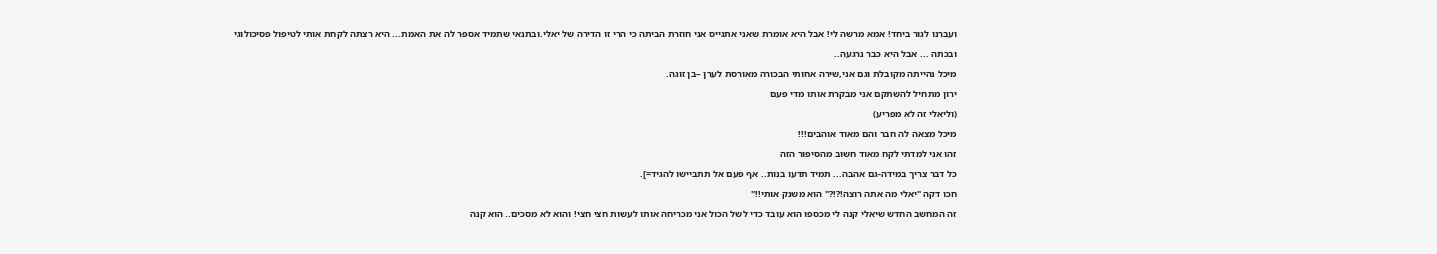ועברנו לגור ביחד! אמא מרשה לי! אבל היא אומרת שאני אתגייס אני חוזרת הביתה כי הרי זו הדירה של יאלי.ובתנאי שתמיד אספר לה את האמת... היא רצתה לקחת אותי לטיפול פסיכולוגי ובכתה ... אבל היא כבר נרגעה..
מיכל נהייתה מקובלת וגם אני,שירה אחותי הבכורה מאורסת לערן –בן זוגה.
ירון מתחיל להשתקם אני מבקרת אותו מדי פעם
(וליאלי זה לא מפריע)
מיכל מצאה לה חבר והם מאוד אוהבים!!!
זהו אני למדתי לקח מאוד חשוב מהסיפור הזה
כל דבר צריך במידה-גם אהבה... תמיד תדעו בנות.. אף פעם אל תתביישו להגיד=].
חכו דקה "יאלי מה אתה רוצה!?!?" הוא משנק אותי!!"
זה המחשב החדש שיאלי קנה לי מכספו הוא עובד כדי לשל הכול אני מכריחה אותו לעשות חצי חצי! והוא לא מסכים.. הוא קנה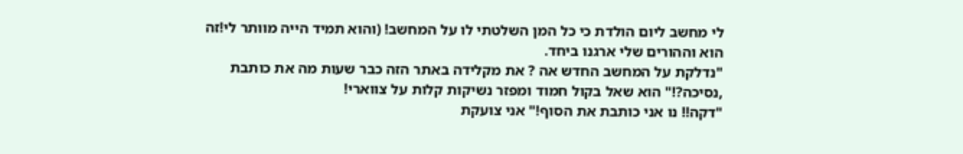לי מחשב ליום הולדת כי כל המן השלטתי לו על המחשב! (והוא תמיד הייה מוותר לי!זה הוא וההורים שלי ארגנו ביחד.
"נדלקת על המחשב החדש אה ? את מקלידה באתר הזה כבר שעות מה את כותבת ,נסיכה?!" הוא שאל בקול חמוד ומפזר נשיקות קלות על צווארי!
"דקה!! נו אני כותבת את הסוף!" אני צועקת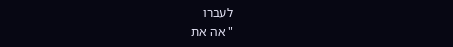לעברו
" אה את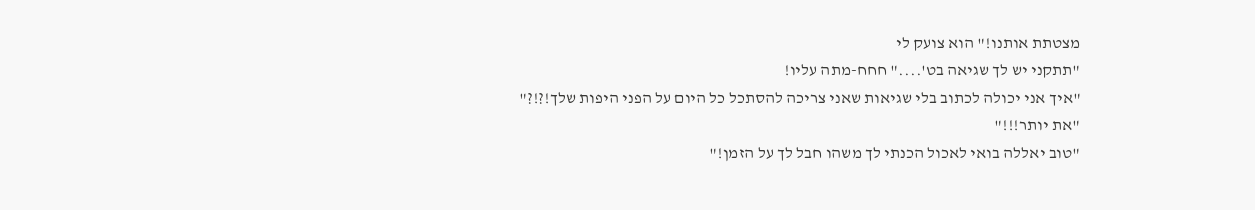מצטתת אותנו!" הוא צועק לי
"תתקני יש לך שגיאה בט'...." חחח-מתה עליו!
"איך אני יכולה לכתוב בלי שגיאות שאני צריכה להסתכל כל היום על הפני היפות שלך!?!?"
"את יותר!!!"
"טוב יאללה בואי לאכול הכנתי לך משהו חבל לך על הזמן!"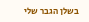בשלן הגבר שלי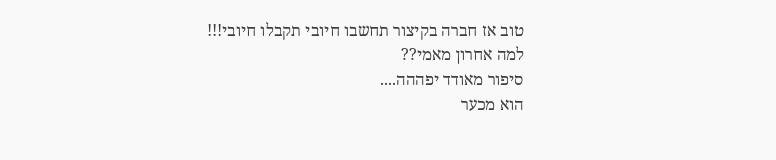טוב אז חברה בקיצור תחשבו חיובי תקבלו חיובי!!!
למה אחרון מאמי??
סיפור מאודד יפההה....
הוא מכער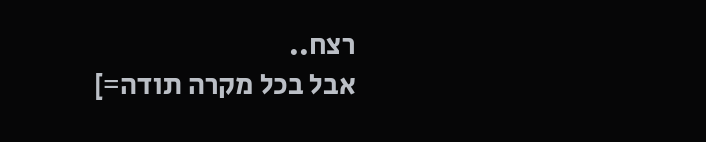רצח..
אבל בכל מקרה תודה=]